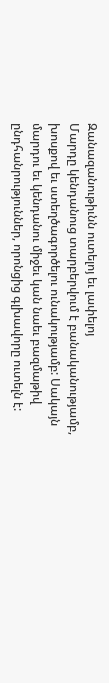Զանազանութիւնն ուտելոյ եւ լափելոյ
Մարդը կենդանուց տարբերվում է բանականությամբ, խոսքով եւ ստեղծագործելու ունակությամբ: Սակայն մարդու եւ կենդանու միջեւ կան նաեւ բազմաթիվ ընդհանրություններ, որոնցից գլխավորը ուտելն է: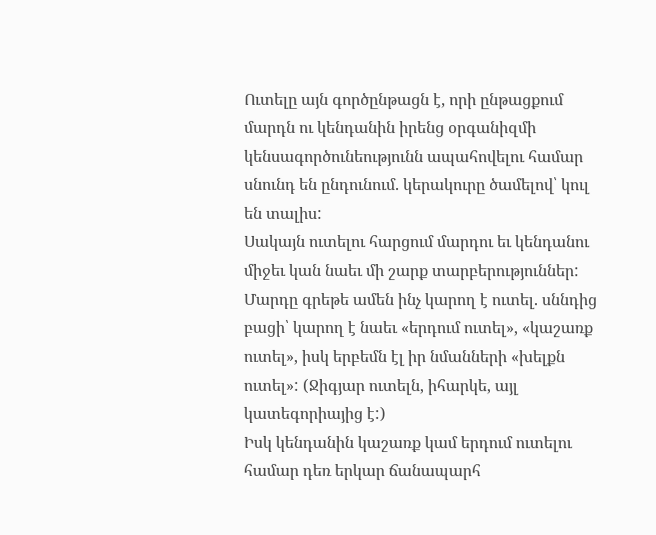Ուտելը այն գործընթացն է, որի ընթացքում մարդն ու կենդանին իրենց օրգանիզմի կենսագործունեությունն ապահովելու համար սնունդ են ընդունում. կերակուրը ծամելով՝ կուլ են տալիս:
Սակայն ուտելու հարցում մարդու եւ կենդանու միջեւ կան նաեւ մի շարք տարբերություններ:
Մարդը գրեթե ամեն ինչ կարող է ուտել. սննդից բացի՝ կարող է նաեւ «երդում ուտել», «կաշառք ուտել», իսկ երբեմն էլ իր նմանների «խելքն ուտել»: (Ջիգյար ուտելն, իհարկե, այլ կատեգորիայից է:)
Իսկ կենդանին կաշառք կամ երդում ուտելու համար դեռ երկար ճանապարհ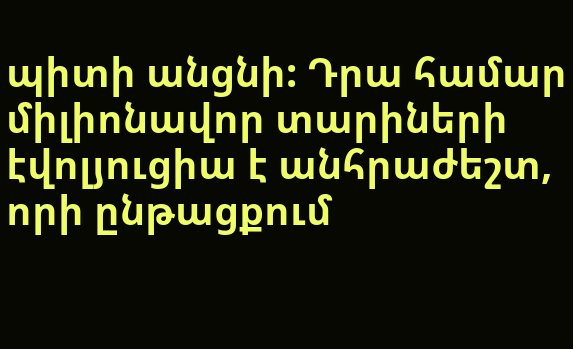պիտի անցնի: Դրա համար միլիոնավոր տարիների էվոլյուցիա է անհրաժեշտ, որի ընթացքում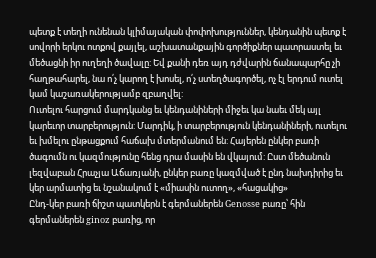պետք է տեղի ունենան կլիմայական փոփոխություններ, կենդանին պետք է սովորի երկու ոտքով քայլել, աշխատանքային գործիքներ պատրաստել եւ մեծացնի իր ուղեղի ծավալը: Եվ քանի դեռ այդ դժվարին ճանապարհը չի հաղթահարել, նա ո՛չ կարող է խոսել, ո՛չ ստեղծագործել, ոչ էլ երդում ուտել կամ կաշառակերությամբ զբաղվել:
Ուտելու հարցում մարդկանց եւ կենդանիների միջեւ կա նաեւ մեկ այլ կարեւոր տարբերություն: Մարդիկ, ի տարբերություն կենդանիների, ուտելու եւ խմելու ընթացքում հաճախ մտերմանում են: Հայերեն ընկեր բառի ծագումն ու կազմությունը հենց դրա մասին են վկայում: Ըստ մեծանուն լեզվաբան Հրաչյա Աճառյանի, ընկեր բառը կազմված է ընդ նախդիրից եւ կեր արմատից եւ նշանակում է «միասին ուտող», «հացակից»
Ընդ-կեր բառի ճիշտ պատկերն է գերմաներեն Genosse բառը՝ հին գերմաներեն ginoz բառից, որ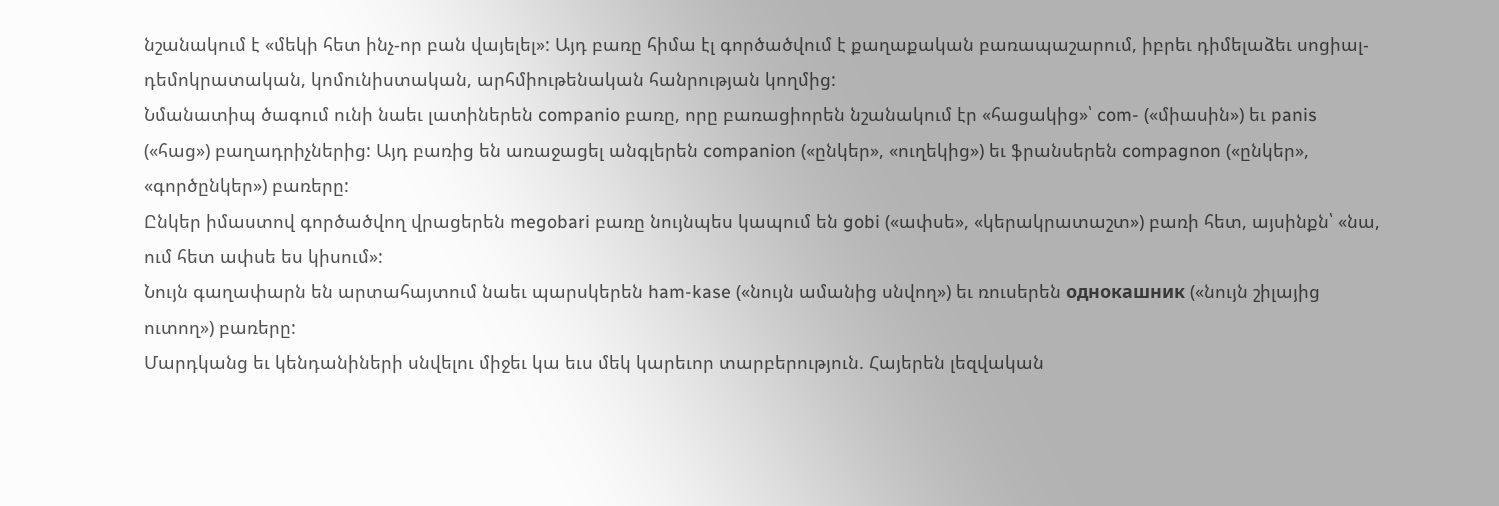նշանակում է «մեկի հետ ինչ-որ բան վայելել»: Այդ բառը հիմա էլ գործածվում է քաղաքական բառապաշարում, իբրեւ դիմելաձեւ սոցիալ-դեմոկրատական, կոմունիստական, արհմիութենական հանրության կողմից:
Նմանատիպ ծագում ունի նաեւ լատիներեն companio բառը, որը բառացիորեն նշանակում էր «հացակից»՝ com- («միասին») եւ panis («հաց») բաղադրիչներից: Այդ բառից են առաջացել անգլերեն companion («ընկեր», «ուղեկից») եւ ֆրանսերեն compagnon («ընկեր», «գործընկեր») բառերը:
Ընկեր իմաստով գործածվող վրացերեն megobari բառը նույնպես կապում են gobi («ափսե», «կերակրատաշտ») բառի հետ, այսինքն՝ «նա, ում հետ ափսե ես կիսում»:
Նույն գաղափարն են արտահայտում նաեւ պարսկերեն ham-kase («նույն ամանից սնվող») եւ ռուսերեն однокашник («նույն շիլայից ուտող») բառերը:
Մարդկանց եւ կենդանիների սնվելու միջեւ կա եւս մեկ կարեւոր տարբերություն. Հայերեն լեզվական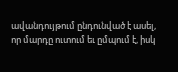ավանդույթում ընդունված է ասել, որ մարդը ուտում եւ ըմպում է, իսկ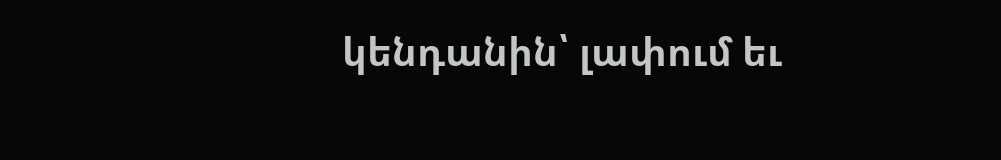կենդանին՝ լափում եւ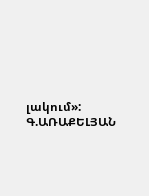լակում»:
Գ.ԱՌԱՔԵԼՅԱՆ